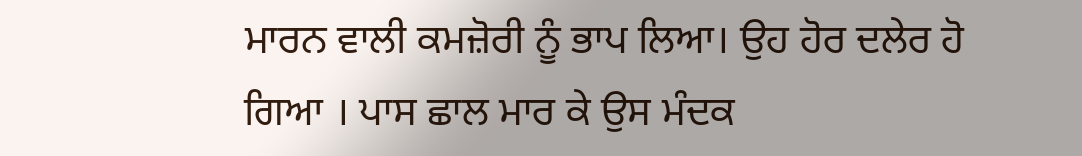ਮਾਰਨ ਵਾਲੀ ਕਮਜ਼ੋਰੀ ਨੂੰ ਭਾਪ ਲਿਆ। ਉਹ ਹੋਰ ਦਲੇਰ ਹੋ ਗਿਆ । ਪਾਸ ਛਾਲ ਮਾਰ ਕੇ ਉਸ ਮੰਦਕ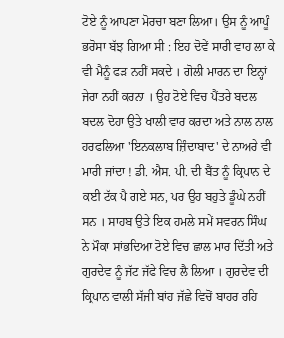ਟੋਏ ਨੂੰ ਆਪਣਾ ਮੋਰਚਾ ਬਣਾ ਲਿਆ। ਉਸ ਨੂੰ ਆਪੂੰ ਭਰੋਸਾ ਬੱਝ ਗਿਆ ਸੀ : ਇਹ ਦੋਵੇਂ ਸਾਰੀ ਵਾਹ ਲਾ ਕੇ ਵੀ ਮੈਨੂੰ ਫੜ ਨਹੀਂ ਸਕਦੇ । ਗੋਲੀ ਮਾਰਨ ਦਾ ਇਨ੍ਹਾਂ ਜੇਰਾ ਨਹੀਂ ਕਰਨਾ । ਉਹ ਟੋਏ ਵਿਚ ਪੈਂਤਰੇ ਬਦਲ ਬਦਲ ਦੋਹਾ ਉਤੇ ਖਾਲੀ ਵਾਰ ਕਰਦਾ ਅਤੇ ਨਾਲ ਨਾਲ ਹਰਫਲਿਆ 'ਇਨਕਲਾਬ ਜ਼ਿੰਦਾਬਾਦ' ਦੇ ਨਾਅਰੇ ਵੀ ਮਾਰੀ ਜਾਂਦਾ ! ਡੀ. ਐਸ. ਪੀ. ਦੀ ਬੈਂਤ ਨੂੰ ਕ੍ਰਿਪਾਨ ਦੇ ਕਈ ਟੱਕ ਪੈ ਗਏ ਸਨ, ਪਰ ਉਹ ਬਹੁਤੇ ਡੂੰਘੇ ਨਹੀਂ ਸਨ । ਸਾਹਬ ਉਤੇ ਇਕ ਹਮਲੇ ਸਮੇਂ ਸਵਰਨ ਸਿੰਘ ਨੇ ਮੌਕਾ ਸਾਂਭਦਿਆ ਟੋਏ ਵਿਚ ਛਾਲ ਮਾਰ ਦਿੱਤੀ ਅਤੇ ਗੁਰਦੇਵ ਨੂੰ ਜੱਟ ਜੱਫੇ ਵਿਚ ਲੈ ਲਿਆ । ਗੁਰਦੇਵ ਦੀ ਕ੍ਰਿਪਾਨ ਵਾਲੀ ਸੱਜੀ ਬਾਂਹ ਜੱਛੇ ਵਿਚੋਂ ਬਾਹਰ ਰਹਿ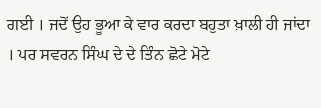ਗਈ । ਜਦੋਂ ਉਹ ਭੂਆ ਕੇ ਵਾਰ ਕਰਦਾ ਬਹੁਤਾ ਖ਼ਾਲੀ ਹੀ ਜਾਂਦਾ । ਪਰ ਸਵਰਨ ਸਿੰਘ ਦੇ ਦੇ ਤਿੰਨ ਛੋਟੇ ਮੋਟੇ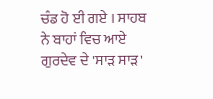ਚੰਡ ਹੋ ਈ ਗਏ । ਸਾਹਬ ਨੇ ਬਾਹਾਂ ਵਿਚ ਆਏ ਗੁਰਦੇਵ ਦੇ 'ਸਾੜ ਸਾੜ'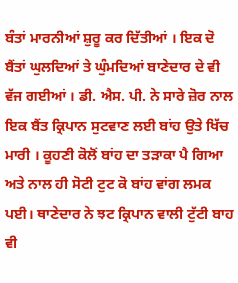ਬੰਤਾਂ ਮਾਰਨੀਆਂ ਸ਼ੁਰੂ ਕਰ ਦਿੱਤੀਆਂ । ਇਕ ਦੋ ਬੈਂਤਾਂ ਘੁਲਦਿਆਂ ਤੇ ਘੁੰਮਦਿਆਂ ਬਾਣੇਦਾਰ ਦੇ ਵੀ ਵੱਜ ਗਈਆਂ । ਡੀ. ਐਸ. ਪੀ. ਨੇ ਸਾਰੇ ਜ਼ੋਰ ਨਾਲ ਇਕ ਬੈਂਤ ਕ੍ਰਿਪਾਨ ਸੁਟਵਾਣ ਲਈ ਬਾਂਹ ਉਤੇ ਖਿੱਚ ਮਾਰੀ । ਕੂਹਣੀ ਕੋਲੋਂ ਬਾਂਹ ਦਾ ਤੜਾਕਾ ਪੈ ਗਿਆ ਅਤੇ ਨਾਲ ਹੀ ਸੋਟੀ ਟੁਟ ਕੋ ਬਾਂਹ ਵਾਂਗ ਲਮਕ ਪਈ। ਥਾਣੇਦਾਰ ਨੇ ਝਟ ਕ੍ਰਿਪਾਨ ਵਾਲੀ ਟੁੱਟੀ ਬਾਹ ਵੀ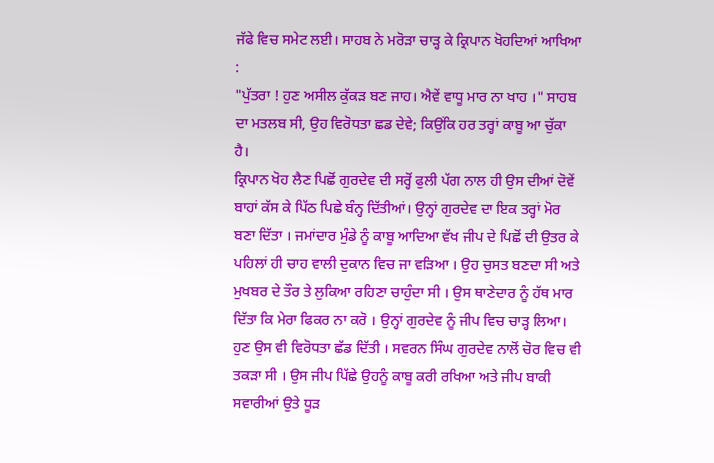ਜੱਫੇ ਵਿਚ ਸਮੇਟ ਲਈ। ਸਾਹਬ ਨੇ ਮਰੋੜਾ ਚਾੜ੍ਹ ਕੇ ਕ੍ਰਿਪਾਨ ਖੋਹਦਿਆਂ ਆਖਿਆ :
"ਪੁੱਤਰਾ ! ਹੁਣ ਅਸੀਲ ਕੁੱਕੜ ਬਣ ਜਾਹ। ਐਵੇਂ ਵਾਧੂ ਮਾਰ ਨਾ ਖਾਹ ।" ਸਾਹਬ ਦਾ ਮਤਲਬ ਸੀ, ਉਹ ਵਿਰੋਧਤਾ ਛਡ ਦੇਵੇ; ਕਿਉਂਕਿ ਹਰ ਤਰ੍ਹਾਂ ਕਾਬੂ ਆ ਚੁੱਕਾ ਹੈ।
ਕ੍ਰਿਪਾਨ ਖੋਹ ਲੈਣ ਪਿਛੋਂ ਗੁਰਦੇਵ ਦੀ ਸਰ੍ਹੋਂ ਫੁਲੀ ਪੱਗ ਨਾਲ ਹੀ ਉਸ ਦੀਆਂ ਦੋਵੇਂ ਬਾਹਾਂ ਕੱਸ ਕੇ ਪਿੱਠ ਪਿਛੇ ਬੰਨ੍ਹ ਦਿੱਤੀਆਂ। ਉਨ੍ਹਾਂ ਗੁਰਦੇਵ ਦਾ ਇਕ ਤਰ੍ਹਾਂ ਮੋਰ ਬਣਾ ਦਿੱਤਾ । ਜਮਾਂਦਾਰ ਮੁੰਡੇ ਨੂੰ ਕਾਬੂ ਆਦਿਆ ਵੱਖ ਜੀਪ ਦੇ ਪਿਛੋਂ ਦੀ ਉਤਰ ਕੇ ਪਹਿਲਾਂ ਹੀ ਚਾਹ ਵਾਲੀ ਦੁਕਾਨ ਵਿਚ ਜਾ ਵੜਿਆ । ਉਹ ਚੁਸਤ ਬਣਦਾ ਸੀ ਅਤੇ ਮੁਖਬਰ ਦੇ ਤੌਰ ਤੇ ਲੁਕਿਆ ਰਹਿਣਾ ਚਾਹੁੰਦਾ ਸੀ । ਉਸ ਥਾਣੇਦਾਰ ਨੂੰ ਹੱਥ ਮਾਰ ਦਿੱਤਾ ਕਿ ਮੇਰਾ ਫਿਕਰ ਨਾ ਕਰੋ । ਉਨ੍ਹਾਂ ਗੁਰਦੇਵ ਨੂੰ ਜੀਪ ਵਿਚ ਚਾੜ੍ਹ ਲਿਆ। ਹੁਣ ਉਸ ਵੀ ਵਿਰੋਧਤਾ ਛੱਡ ਦਿੱਤੀ । ਸਵਰਨ ਸਿੰਘ ਗੁਰਦੇਵ ਨਾਲੋਂ ਚੋਰ ਵਿਚ ਵੀ ਤਕੜਾ ਸੀ । ਉਸ ਜੀਪ ਪਿੱਛੇ ਉਹਨੂੰ ਕਾਬੂ ਕਰੀ ਰਖਿਆ ਅਤੇ ਜੀਪ ਬਾਕੀ ਸਵਾਰੀਆਂ ਉਤੇ ਧੂੜ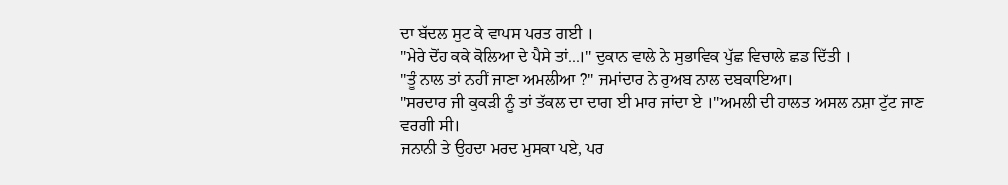ਦਾ ਬੱਦਲ ਸੁਟ ਕੇ ਵਾਪਸ ਪਰਤ ਗਈ ।
"ਮੇਰੇ ਦੋਂਹ ਕਕੇ ਕੋਲਿਆ ਦੇ ਪੈਸੇ ਤਾਂ...।" ਦੁਕਾਨ ਵਾਲੇ ਨੇ ਸੁਭਾਵਿਕ ਪੁੱਛ ਵਿਚਾਲੇ ਛਡ ਦਿੱਤੀ ।
''ਤੂੰ ਨਾਲ ਤਾਂ ਨਹੀਂ ਜਾਣਾ ਅਮਲੀਆ ?" ਜਮਾਂਦਾਰ ਨੇ ਰੁਅਬ ਨਾਲ ਦਬਕਾਇਆ।
"ਸਰਦਾਰ ਜੀ ਕੁਕੜੀ ਨੂੰ ਤਾਂ ਤੱਕਲ ਦਾ ਦਾਗ ਈ ਮਾਰ ਜਾਂਦਾ ਏ ।"ਅਮਲੀ ਦੀ ਹਾਲਤ ਅਸਲ ਨਸ਼ਾ ਟੁੱਟ ਜਾਣ ਵਰਗੀ ਸੀ।
ਜਨਾਨੀ ਤੇ ਉਹਦਾ ਮਰਦ ਮੁਸਕਾ ਪਏ, ਪਰ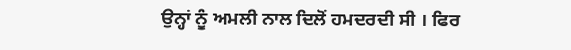ਉਨ੍ਹਾਂ ਨੂੰ ਅਮਲੀ ਨਾਲ ਦਿਲੋਂ ਹਮਦਰਦੀ ਸੀ । ਫਿਰ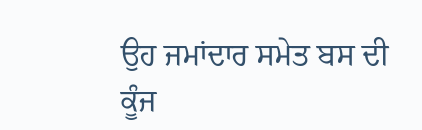ਉਹ ਜਮਾਂਦਾਰ ਸਮੇਤ ਬਸ ਦੀ ਕੂੰਜ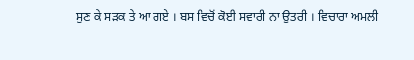ਸੁਣ ਕੇ ਸੜਕ ਤੇ ਆ ਗਏ । ਬਸ ਵਿਚੋਂ ਕੋਈ ਸਵਾਰੀ ਨਾ ਉਤਰੀ । ਵਿਚਾਰਾ ਅਮਲੀ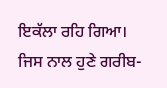ਇਕੱਲਾ ਰਹਿ ਗਿਆ। ਜਿਸ ਨਾਲ ਹੁਣੇ ਗਰੀਬ-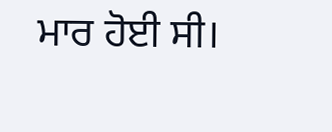ਮਾਰ ਹੋਈ ਸੀ।